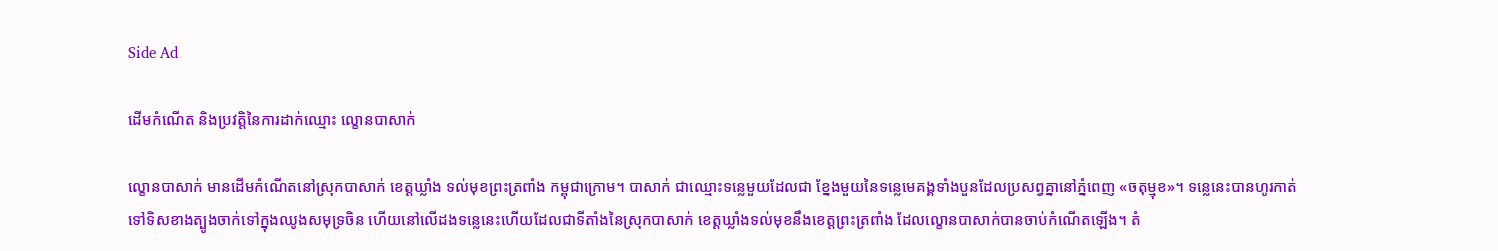Side Ad

ដើមកំណើត និងប្រវត្តិនៃការដាក់ឈ្មោះ ល្ខោនបាសាក់

ល្ខោនបាសាក់ មានដើមកំណើតនៅស្រុកបាសាក់ ខេត្តឃ្លាំង ទល់មុខព្រះត្រពាំង កម្ពុជាក្រោម។ បាសាក់ ជាឈ្មោះទន្លេមួយដែលជា ខ្នែងមួយនៃទន្លេមេគង្គទាំងបួនដែលប្រសព្វគ្នានៅភ្នំពេញ «ចតុម្មុខ»។ ទន្លេនេះបានហូរកាត់ទៅទិសខាងត្បូងចាក់ទៅក្នុងឈូងសមុទ្រចិន ហើយនៅលើដងទន្លេនេះហើយដែលជាទីតាំងនៃស្រុកបាសាក់ ខេត្តឃ្លាំងទល់មុខនឹងខេត្តព្រះត្រពាំង ដែលល្ខោនបាសាក់បានចាប់កំណើតឡើង។ តំ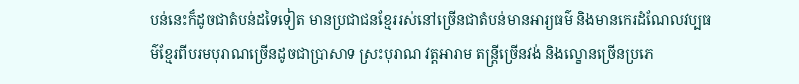បន់នេះក៏ដូចជាតំបន់ដទៃទៀត មានប្រជាជនខ្មែររស់នៅច្រើនជាតំបន់មានអារ្យធម៌ និងមានកេរដំណែលវប្បធម៌ខ្មែរពីបរមបុរាណច្រើនដូចជាប្រាសាទ ស្រះបុរាណ វត្តអារាម តន្ត្រីច្រើនវង់ និងល្ខោនច្រើនប្រភេ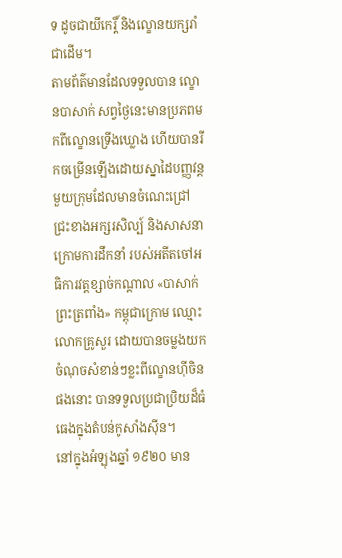ទ ដូចជាយីកេរ្តិ៍ និងល្ខោនយក្សរាំជាដើម។
តាមព័ត៌មានដែលទទួលបាន ល្ខោនបាសាក់ សព្វថ្ងៃនេះមានប្រភពមកពីល្ខោនទ្រើងឃ្លោង ហើយបានរីកចម្រើនឡើងដោយស្នាដៃបញ្ញវន្តមួយក្រុមដែលមានចំណេះជ្រៅជ្រះខាងអក្សរសិល្ប៍ និងសាសនាក្រោមការដឹកនាំ របស់អតីតចៅអធិការវត្តខ្សាច់កណ្ដាល «បាសាក់ព្រះត្រពាំង» កម្ពុជាក្រោម ឈ្មោះលោកគ្រូសួរ ដោយបានចម្លងយកចំណុចសំខាន់ៗខ្លះពីល្ខោនហ៊ីចិនផងនោះ បានទទួលប្រជាប្រិយដ៏ធំធេងក្នុងតំបន់កូសាំងស៊ីន។
នៅក្នុងអំឡុងឆ្នាំ ១៩២០ មាន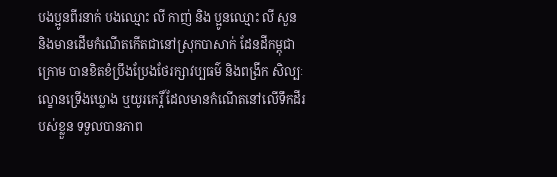បងប្អូនពីរនាក់ បងឈ្មោះ លី កាញ់ និង ប្អូនឈ្មោះ លី សួន និងមានដើមកំណើតកើតជានៅស្រុកបាសាក់ ដែនដីកម្ពុជាក្រោម បានខិតខំប្រឹងប្រែងថែរក្សាវប្បធម៌ និងពង្រីក សិល្បៈល្ខោនទ្រើងឃ្លោង ឬយូរកេរ្តិ៍ ដែលមានកំណើតនៅលើទឹកដីរបស់ខ្លួន ទទួលបានភាព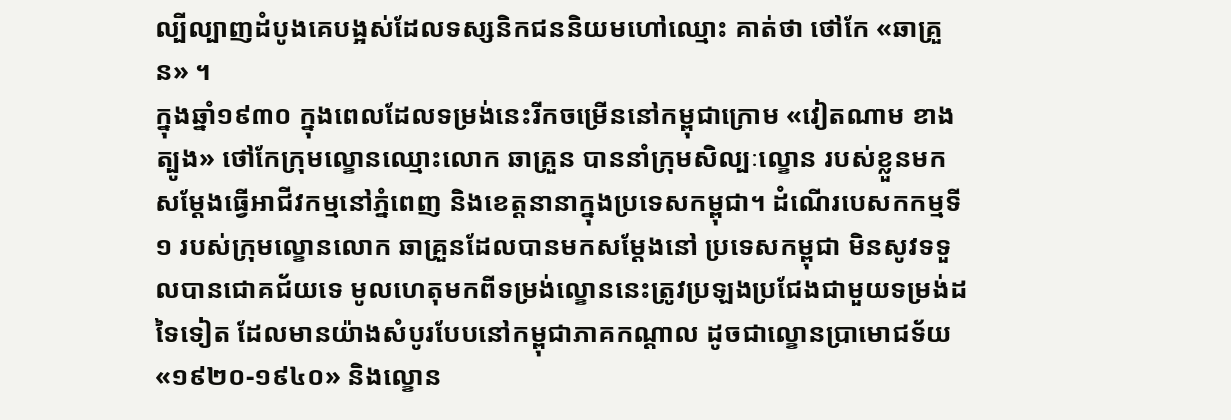ល្បីល្បាញដំបូងគេបង្អស់ដែលទស្សនិកជននិយមហៅឈ្មោះ គាត់ថា ថៅកែ «ឆាគ្រួន» ។
ក្នុងឆ្នាំ១៩៣០ ក្នុងពេលដែលទម្រង់នេះរីកចម្រើននៅកម្ពុជាក្រោម «វៀតណាម ខាងត្បូង» ថៅកែក្រុមល្ខោនឈ្មោះលោក ឆាគ្រួន បាននាំក្រុមសិល្បៈល្ខោន របស់ខ្លួនមកសម្ដែងធ្វើអាជីវកម្មនៅភ្នំពេញ និងខេត្តនានាក្នុងប្រទេសកម្ពុជា។ ដំណើរបេសកកម្មទី១ របស់ក្រុមល្ខោនលោក ឆាគ្រួនដែលបានមកសម្ដែងនៅ ប្រទេសកម្ពុជា មិនសូវទទួលបានជោគជ័យទេ មូលហេតុមកពីទម្រង់ល្ខោននេះត្រូវប្រឡងប្រជែងជាមួយទម្រង់ដទៃទៀត ដែលមានយ៉ាងសំបូរបែបនៅកម្ពុជាភាគកណ្ដាល ដូចជាល្ខោនប្រាមោជទ័យ «១៩២០-១៩៤០» និងល្ខោន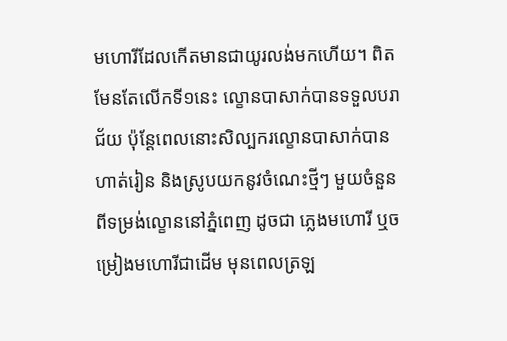មហោរីដែលកើតមានជាយូរលង់មកហើយ។ ពិតមែនតែលើកទី១នេះ ល្ខោនបាសាក់បានទទួលបរាជ័យ ប៉ុន្តែពេលនោះសិល្បករល្ខោនបាសាក់បានហាត់រៀន និងស្រូបយកនូវចំណេះថ្មីៗ មួយចំនួនពីទម្រង់ល្ខោននៅភ្នំពេញ ដូចជា ភ្លេងមហោរី ឬចម្រៀងមហោរីជាដើម មុនពេលត្រឡ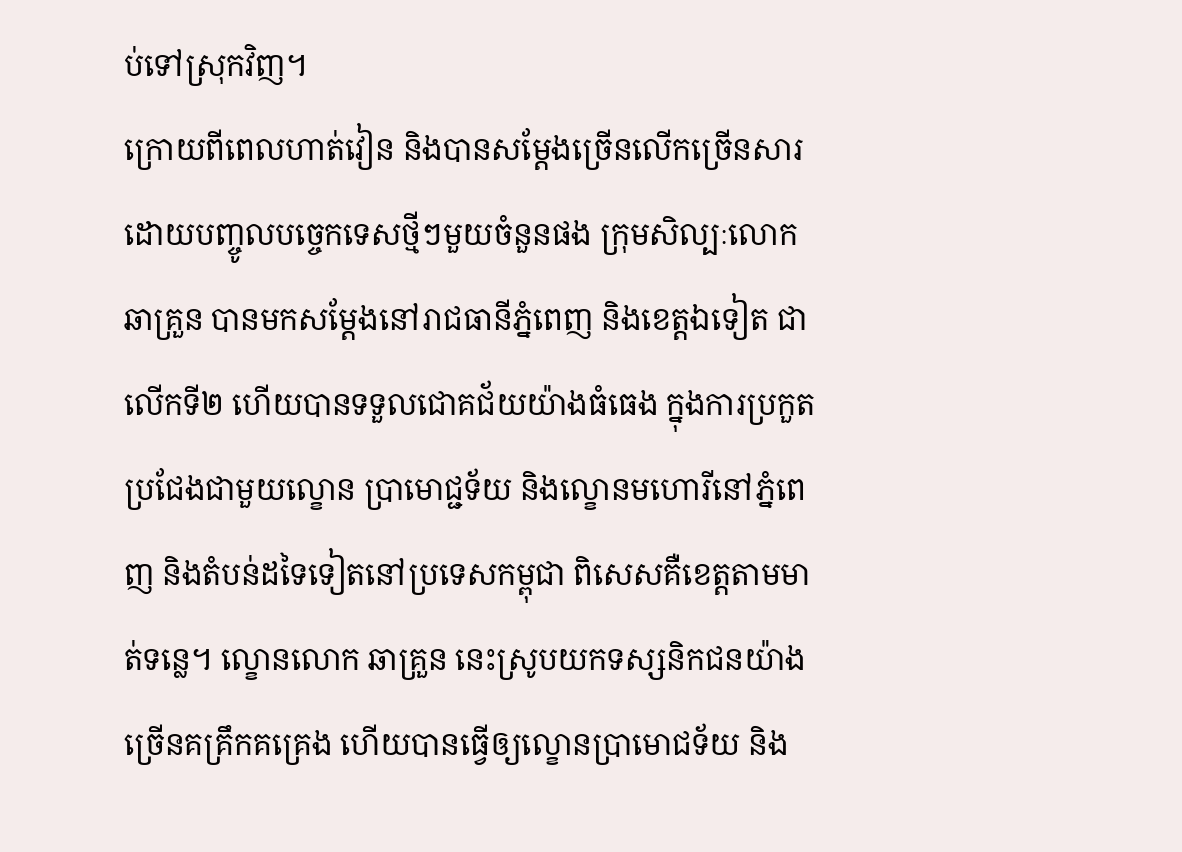ប់ទៅស្រុកវិញ។
ក្រោយពីពេលហាត់វៀន និងបានសម្ដែងច្រើនលើកច្រើនសារដោយបញ្ចូលបច្ចេកទេសថ្មីៗមួយចំនួនផង ក្រុមសិល្បៈលោក ឆាគ្រួន បានមកសម្ដែងនៅរាជធានីភ្នំពេញ និងខេត្តឯទៀត ជាលើកទី២ ហើយបានទទួលជោគជ័យយ៉ាងធំធេង ក្នុងការប្រកួតប្រជែងជាមួយល្ខោន បា្រមោជ្ជទ័យ និងល្ខោនមហោរីនៅភ្នំពេញ និងតំបន់ដទៃទៀតនៅប្រទេសកម្ពុជា ពិសេសគឺខេត្តតាមមាត់ទន្លេ។ ល្ខោនលោក ឆាគ្រួន នេះស្រូបយកទស្សនិកជនយ៉ាងច្រើនគគ្រឹកគគ្រេង ហើយបានធ្វើឲ្យល្ខោនប្រាមោជទ័យ និង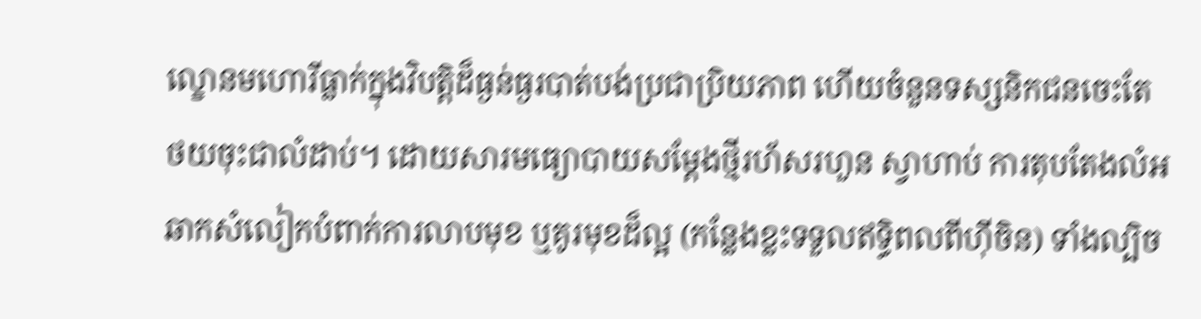ល្ខោនមហោរីធ្លាក់ក្នុងវិបត្តិដ៏ធ្ងន់ធ្ងរបាត់បង់ប្រជាប្រិយភាព ហើយចំនួនទស្សនិកជនចេះតែថយចុះជាលំដាប់។ ដោយសារមធ្យោបាយសម្ដែងថ្មីរហ័សរហួន ស្វាហាប់ ការតុបតែងលំអឆាកសំលៀកបំពាក់ការលាបមុខ ឬគូរមុខដ៏ល្អ (កន្លែងខ្លះទទួលឥទ្ធិពលពីហ៊ីចិន) ទាំងល្បិច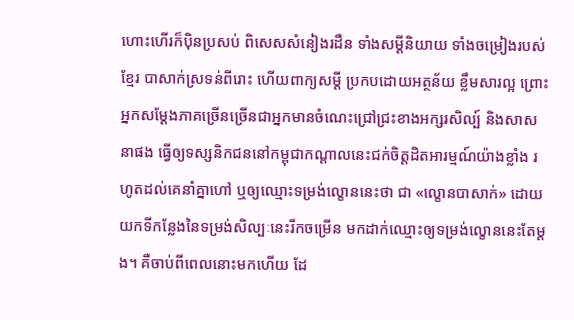ហោះហើរក៏ប៉ិនប្រសប់ ពិសេសសំនៀងរដឺន ទាំងសម្ដីនិយាយ ទាំងចម្រៀងរបស់ខ្មែរ បាសាក់ស្រទន់ពីរោះ ហើយពាក្យសម្ដី ប្រកបដោយអត្ថន័យ ខ្លឹមសារល្អ ព្រោះអ្នកសម្ដែងភាគច្រើនច្រើនជាអ្នកមានចំណេះជ្រៅជ្រះខាងអក្សរសិល្ប៍ និងសាសនាផង ធ្វើឲ្យទស្សនិកជននៅកម្ពុជាកណ្ដាលនេះជក់ចិត្តដិតអារម្មណ៍យ៉ាងខ្លាំង រហូតដល់គេនាំគ្នាហៅ ឬឲ្យឈ្មោះទម្រង់ល្ខោននេះថា ជា «ល្ខោនបាសាក់» ដោយយកទីកន្លែងនៃទម្រង់សិល្បៈនេះរីកចម្រើន មកដាក់ឈ្មោះឲ្យទម្រង់ល្ខោននេះតែម្ដង។ គឺចាប់ពីពេលនោះមកហើយ ដែ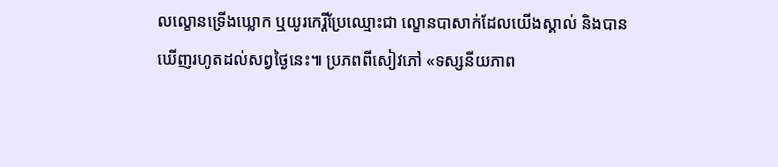លល្ខោនទ្រើងឃ្លោក ឬយូរកេរ្តិ៍ប្រែឈ្មោះជា ល្ខោនបាសាក់ដែលយើងស្គាល់ និងបានឃើញរហូតដល់សព្វថ្ងៃនេះ៕ ប្រភពពីសៀវភៅ «ទស្សនីយភាព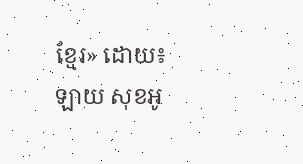ខ្មែរ» ដោយ៖ ឡាយ សុខអូ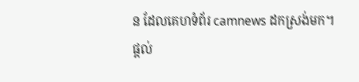ន ដែលគេហទំព័រ camnews ដកស្រង់មក។
ផ្តល់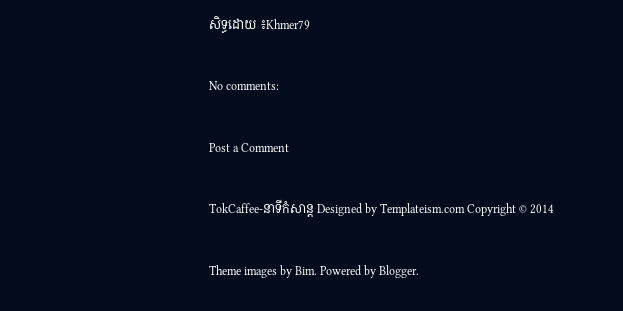សិទ្ធដោយ ៖Khmer79

No comments:

Post a Comment

TokCaffee-នាទីកំសាន្ត Designed by Templateism.com Copyright © 2014

Theme images by Bim. Powered by Blogger.